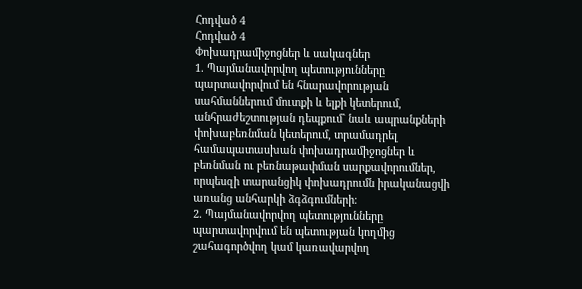Հոդված 4
Հոդված 4
Փոխադրամիջոցներ և սակագներ
1. Պայմանավորվող պետությունները պարտավորվում են հնարավորության սահմաններում մուտքի և ելքի կետերում, անհրաժեշտության դեպքում` նաև ապրանքների փոխաբեռնման կետերում, տրամադրել համապատասխան փոխադրամիջոցներ և բեռնման ու բեռնաթափման սարքավորումներ, որպեսզի տարանցիկ փոխադրումն իրականացվի առանց անհարկի ձգձգումների։
2. Պայմանավորվող պետությունները պարտավորվում են պետության կողմից շահագործվող կամ կառավարվող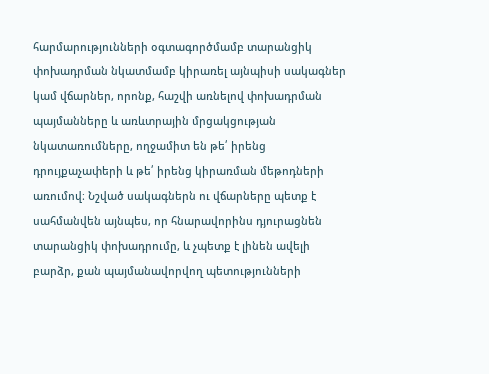հարմարությունների օգտագործմամբ տարանցիկ փոխադրման նկատմամբ կիրառել այնպիսի սակագներ կամ վճարներ, որոնք, հաշվի առնելով փոխադրման պայմանները և առևտրային մրցակցության նկատառումները, ողջամիտ են թե՛ իրենց դրույքաչափերի և թե՛ իրենց կիրառման մեթոդների առումով։ Նշված սակագներն ու վճարները պետք է սահմանվեն այնպես, որ հնարավորինս դյուրացնեն տարանցիկ փոխադրումը, և չպետք է լինեն ավելի բարձր, քան պայմանավորվող պետությունների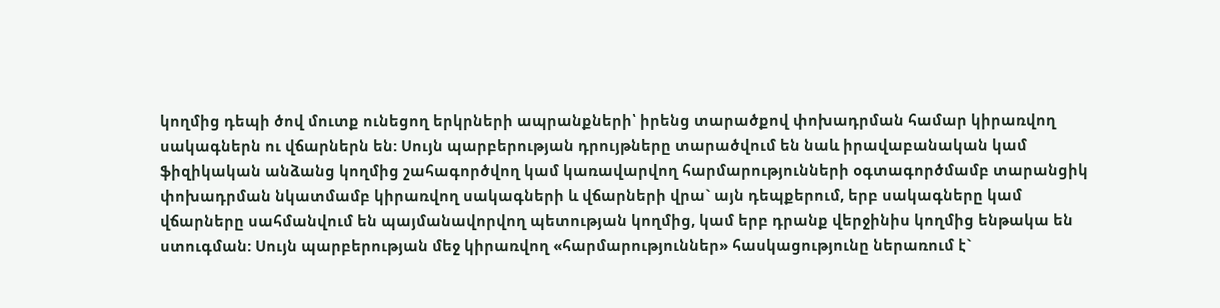կողմից դեպի ծով մուտք ունեցող երկրների ապրանքների՝ իրենց տարածքով փոխադրման համար կիրառվող սակագներն ու վճարներն են: Սույն պարբերության դրույթները տարածվում են նաև իրավաբանական կամ ֆիզիկական անձանց կողմից շահագործվող կամ կառավարվող հարմարությունների օգտագործմամբ տարանցիկ փոխադրման նկատմամբ կիրառվող սակագների և վճարների վրա` այն դեպքերում, երբ սակագները կամ վճարները սահմանվում են պայմանավորվող պետության կողմից, կամ երբ դրանք վերջինիս կողմից ենթակա են ստուգման: Սույն պարբերության մեջ կիրառվող «հարմարություններ» հասկացությունը ներառում է`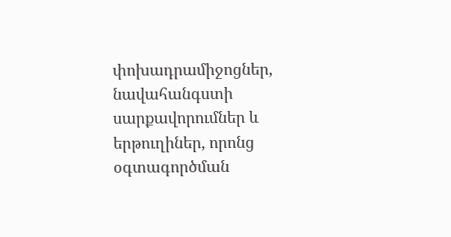փոխադրամիջոցներ, նավահանգստի սարքավորումներ և երթուղիներ, որոնց օգտագործման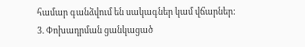համար գանձվում են սակագներ կամ վճարներ:
3. Փոխադրման ցանկացած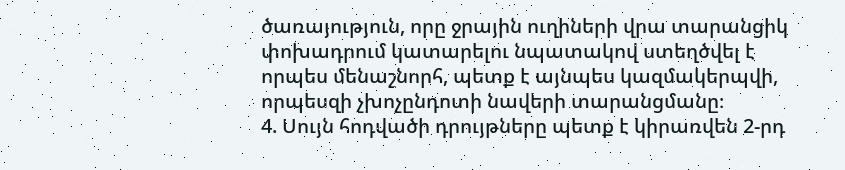ծառայություն, որը ջրային ուղիների վրա տարանցիկ փոխադրում կատարելու նպատակով ստեղծվել է որպես մենաշնորհ, պետք է այնպես կազմակերպվի, որպեսզի չխոչընդոտի նավերի տարանցմանը։
4. Սույն հոդվածի դրույթները պետք է կիրառվեն 2-րդ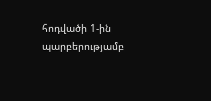հոդվածի 1-ին պարբերությամբ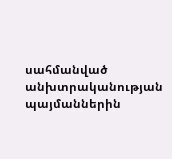սահմանված անխտրականության պայմաններին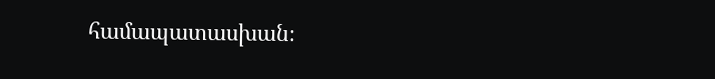համապատասխան։